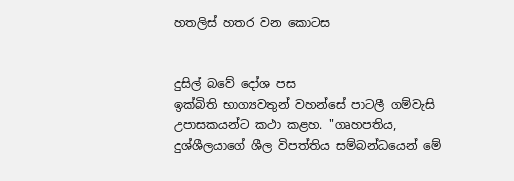හතලිස් හතර වන කොටස


දුසිල් බවේ දෝශ පස
ඉක්බිති භාග්‍යවතුන් වහන්සේ පාටලී ගම්වැසි උපාසකයන්ට කථා කළහ. "ගෘහපතිය, දුශ්ශීලයාගේ ශීල විපත්තිය සම්බන්ධයෙන් මේ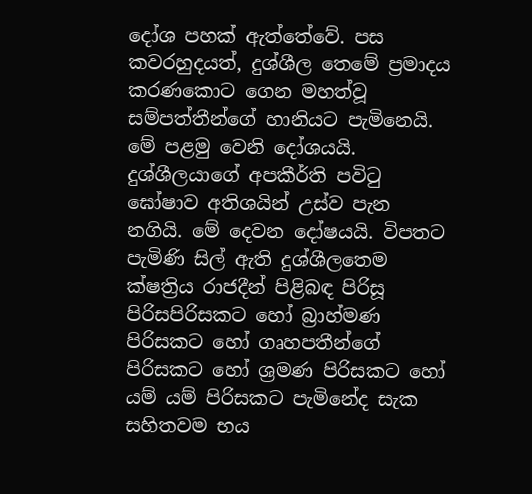දෝශ පහක් ඇත්තේවේ. පස කවරහුදයත්, දුශ්ශීල තෙමේ ප්‍රමාදය කරණකොට ගෙන මහත්වූ සම්පත්තීන්ගේ හානියට පැමිනෙයි. මේ පළමු වෙනි දෝශයයි. දුශ්ශීලයාගේ අපකීර්ති පවිටු ඝෝෂාව අතිශයින් උස්ව පැන නගියි. මේ දෙවන දෝෂයයි. විපතට පැමිණි සිල් ඇති දුශ්ශීලතෙම ක්ෂත්‍රිය රාජදීන් පිළිබඳ පිරිසූ පිරිසපිරිසකට හෝ බ්‍රාහ්මණ පිරිසකට හෝ ගෘහපතීන්ගේ පිරිසකට හෝ ශ්‍රමණ පිරිසකට හෝ යම් යම් පිරිසකට පැමිනේද සැක සහිතවම භය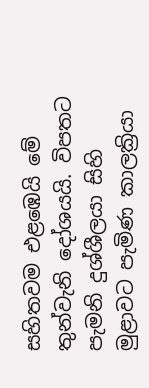සහිතවම එළඹෙයි මේ තුන්වැනි දෝශයයි. විපතට පැමනි දුශ්ශීලයා සිහි මුළාවට පැමිණ කාලක්‍රියා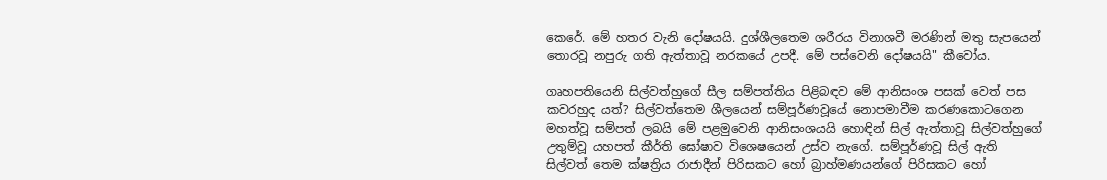කෙරේ. මේ හතර වැනි දෝෂයයි. දුශ්ශීලතෙම ශරීරය විනාශවී මරණින් මතු සැපයෙන් තොරවූ නපුරු ගති ඇත්තාවූ නරකයේ උපදී. මේ පස්වෙනි දෝෂයයි" කීවෝය.

ගෘහපතියෙනි සිල්වත්හුගේ සීල සම්පත්තිය පිළිබඳව මේ ආනිසංශ පසක් වෙත් පස කවරහුද යත්? සිල්වත්තෙම ශීලයෙන් සම්පූර්ණවූයේ නොපමාවීම කරණකොටගෙන මහත්වූ සම්පත් ලබයි මේ පළමුවෙනි ආනිසංශයයි හොඳින් සිල් ඇත්තාවූ සිල්වත්හුගේ උතුම්වූ යහපත් කීර්ති ඝෝෂාව විශෙෂයෙන් උස්ව නැගේ. සම්පූර්ණවූ සිල් ඇති සිල්වත් තෙම ක්ෂත්‍රිය රාජාදීන් පිරිසකට හෝ බ්‍රාහ්මණයන්ගේ පිරිසකට හෝ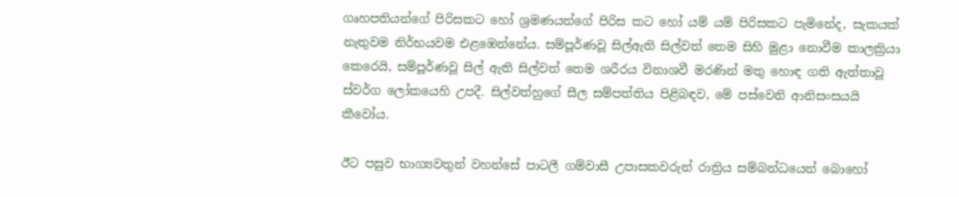ගෘහපතියන්ගේ පිරිසකට හෝ ශ්‍රමණයන්ගේ පිරිස කට හෝ යම් යම් පිරිසකට පැමිනේද, සැකයක් නැතුවම නිර්භයවම එළඹෙන්නේය. සම්පූර්ණවූ සිල්ඇති සිල්වත් තෙම සිහි මුළා නොවීම කාලක්‍රියා කෙරෙයි, සම්පූර්ණවූ සිල් ඇති සිල්වත් තෙම ශරීරය විනාශවී මරණින් මතු හොඳ ගති ඇත්තාවූ ස්වර්ග ලෝකයෙහි උපදී. සිල්වත්හුගේ සීල සම්පත්තිය පිළිබඳව, මේ පස්වෙනි ආනිසංසයයි කීවෝය.

ඊට පසුව භාග්‍යවතුන් වහන්සේ පාටලී ගම්වාසී උපාසකවරුන් රාත්‍රිය සම්බන්ධයෙන් බොහෝ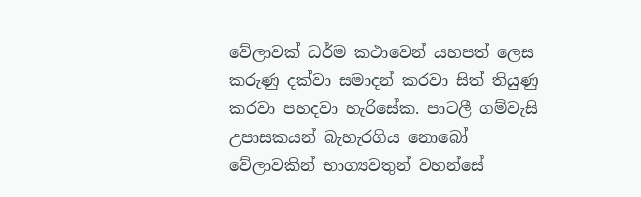වේලාවක් ධර්ම කථාවෙන් යහපත් ලෙස කරුණු දක්වා සමාදන් කරවා සිත් තියුණු කරවා පහදවා හැරිසේක. පාටලී ගම්වැසි උපාසකයන් බැහැරගිය නොබෝ වේලාවකින් භාග්‍යවතුන් වහන්සේ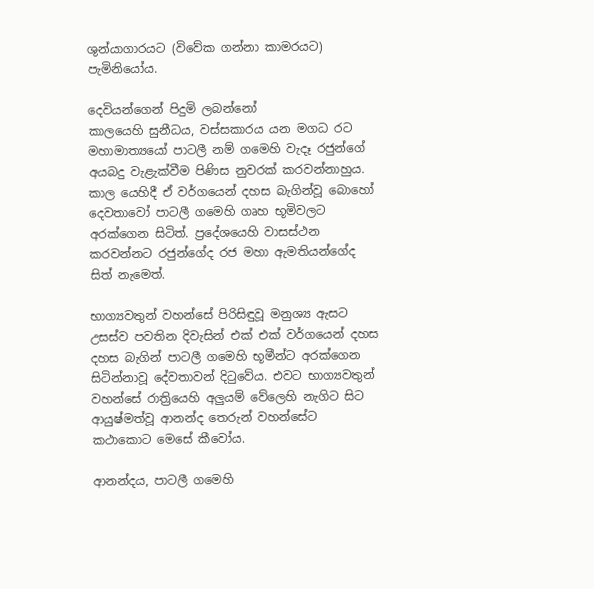ශුන්යාගාරයට (විවේක ගන්නා කාමරයට) පැමිනියෝය.

දෙවියන්ගෙන් පිදුමි ලබන්නෝ
කාලයෙහි සුනීධය, වස්සකාරය යන මගධ රට මහාමාත්‍යයෝ පාටලී නම් ගමෙහි වැදෑ රජුන්ගේ අයබදු වැළැක්වීම පිණිස නුවරක් කරවන්නාහුය. කාල යෙහිදී ඒ වර්ගයෙන් දහස බැගින්වූ බොහෝ දෙවතාවෝ පාටලී ගමෙහි ගෘහ භූමිවලට අරක්ගෙන සිටිත්. ප්‍රදේශයෙහි වාසස්ථන කරවන්නට රජුන්ගේද රජ මහා ඇමතියන්ගේද සිත් නැමෙත්.

භාග්‍යවතුන් වහන්සේ පිරිසිඳුවූ මනුශ්‍ය ඇසට උසස්ව පවතින දිවැසින් එක් එක් වර්ගයෙන් දහස දහස බැගින් පාටලී ගමෙහි භූමීන්ට අරක්ගෙන සිටින්නාවූ දේවතාවන් දිටුවේය. එවට භාග්‍යවතුන් වහන්සේ රාත්‍රියෙහි අලුයම් වේලෙහි නැගිට සිට ආයුෂ්මත්වූ ආනන්ද තෙරුන් වහන්සේට කථාකොට මෙසේ කීවෝය.

ආනන්දය, පාටලී ගමෙහි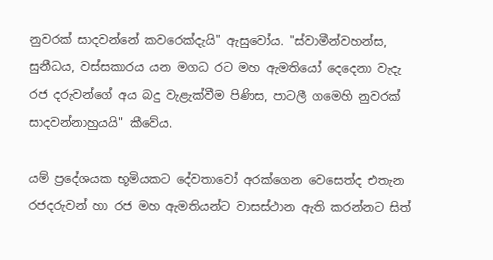නුවරක් සාදවන්නේ කවරෙක්දැයි" ඇසුවෝය. "ස්වාමීන්වහන්ස, සුනීධය, වස්සකාරය යන මගධ රට මහ ඇමතියෝ දෙදෙනා වැදැ රජ දරුවන්ගේ අය බදු වැළැක්වීම පිණිස, පාටලී ගමෙහි නුවරක් සාදවන්නාහුයයි" කීවේය.

යම් ප්‍රදේශයක භූමියකට දේවතාවෝ අරක්ගෙන වෙසෙත්ද එතැන රජදරුවන් හා රජ මහ ඇමතියන්ට වාසස්ථාන ඇති කරන්නට සිත්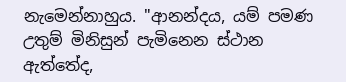නැමෙන්නාහුය. "ආනන්දය, යම් පමණ උතුම් මිනිසුන් පැමිනෙන ස්ථාන ඇත්තේද,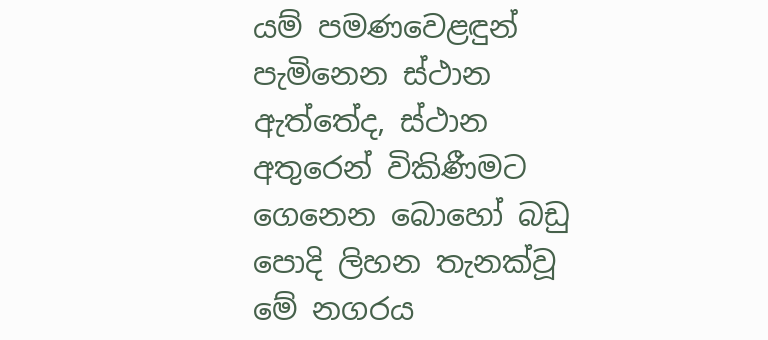යම් පමණවෙළඳුන් පැමිනෙන ස්ථාන ඇත්තේද, ස්ථාන අතුරෙන් විකිණීමට ගෙනෙන බොහෝ බඩු පොදි ලිහන තැනක්වූ මේ නගරය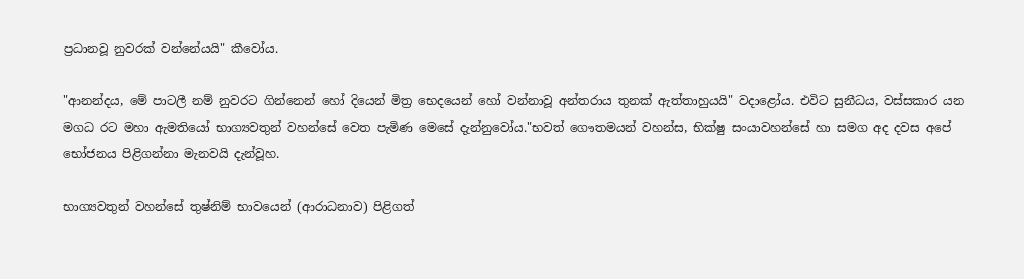ප්‍රධානවූ නුවරක් වන්නේයයි" කීවෝය.

"ආනන්දය, මේ පාටලී නම් නුවරට ගින්නෙන් හෝ දියෙන් මිත්‍ර භෙදයෙන් හෝ වන්නාවූ අන්තරාය තුනක් ඇත්තාහුයයි" වදාළෝය. එවිට සුනීධය, වස්සකාර යන මගධ රට මහා ඇමතියෝ භාග්‍යවතුන් වහන්සේ වෙත පැමිණ මෙසේ දැන්නුවෝය."භවත් ගෞතමයන් වහන්ස, භික්ෂු සංයාවහන්සේ හා සමග අද දවස අපේ භෝජනය පිළිගන්නා මැනවයි දැන්වූහ.

භාග්‍යවතුන් වහන්සේ තුෂ්නිම් භාවයෙන් (ආරාධනාව) පිළිගත්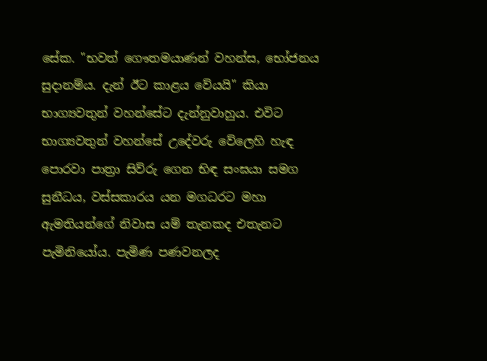සේක. "භවත් ගෞතමයාණන් වහන්ස, භෝජනය සුදානම්ය. දැන් ඊට කාළය වේයයි" කියා භාග්‍යවතුන් වහන්සේට දැන්නුවාහුය. එවිට භාග්‍යවතුන් වහන්සේ උදේවරු වේලෙහි හැඳ පොරවා පාත්‍රා සිව්රු ගෙන භිඳ සංඝයා සමග සුනීධය, වස්සකාරය යන මගධරට මහා ඇමතියන්ගේ නිවාස යම් තැනකද එතැනට පැමිනියෝය. පැමිණ පණවනලද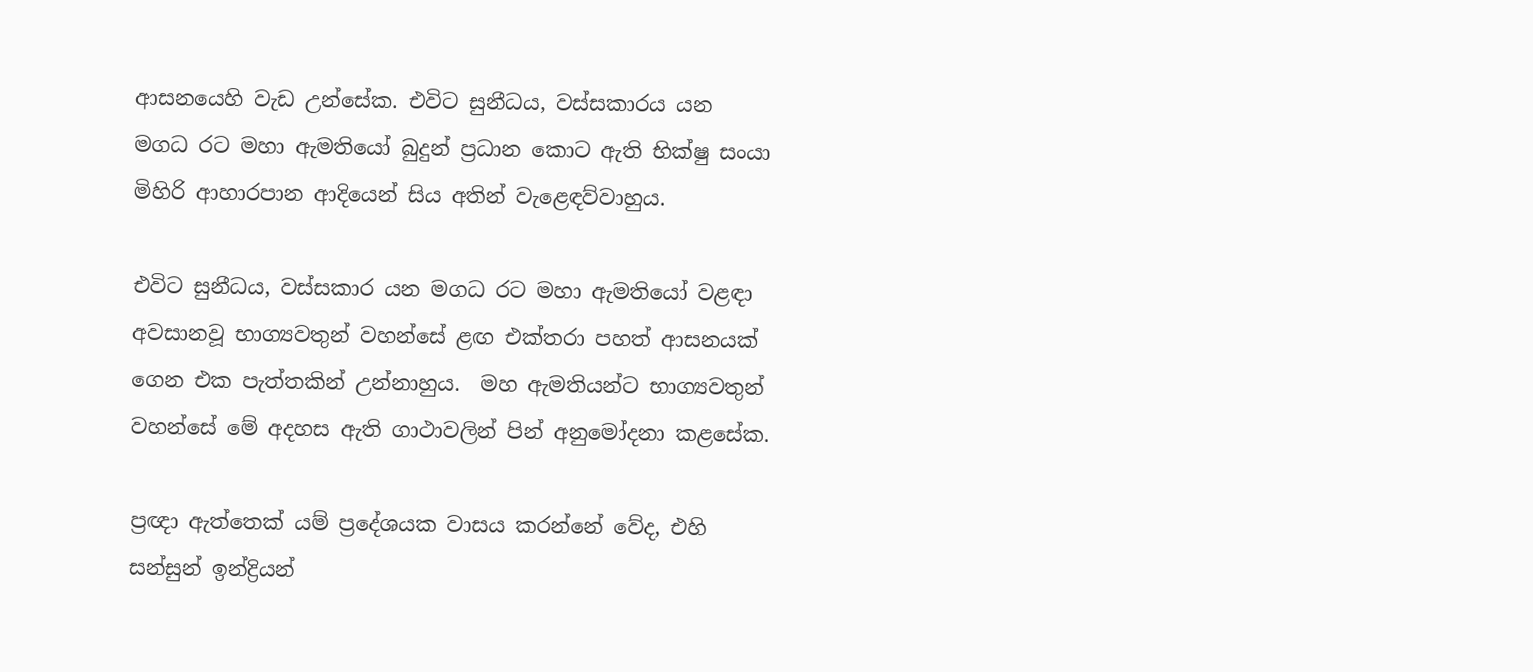ආසනයෙහි වැඩ උන්සේක. එවිට සුනීධය, වස්සකාරය යන මගධ රට මහා ඇමතියෝ බුදුන් ප්‍රධාන කොට ඇති භික්ෂු සංයා මිහිරි ආහාරපාන ආදියෙන් සිය අතින් වැළෙඳව්වාහුය.

එවිට සුනීධය, වස්සකාර යන මගධ රට මහා ඇමතියෝ වළඳා අවසානවූ භාග්‍යවතුන් වහන්සේ ළඟ එක්තරා පහත් ආසනයක් ගෙන එක පැත්තකින් උන්නාහුය.  මහ ඇමතියන්ට භාග්‍යවතුන් වහන්සේ මේ අදහස ඇති ගාථාවලින් පින් අනුමෝදනා කළසේක.

ප්‍රඥා ඇත්තෙක් යම් ප්‍රදේශයක වාසය කරන්නේ වේද, එහි සන්සුන් ඉන්ද්‍රියන්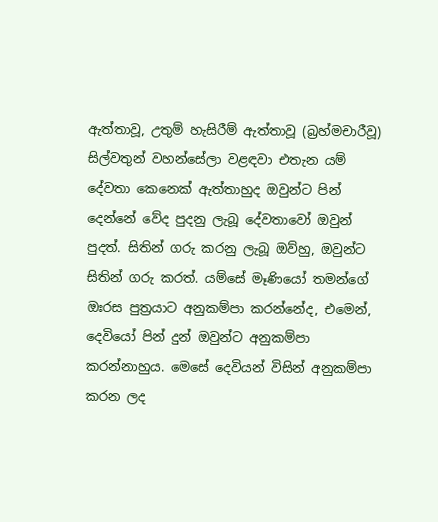ඇත්තාවූ, උතුම් හැසිරීම් ඇත්තාවූ (බ්‍රහ්මචාරීවූ) සිල්වතුන් වහන්සේලා වළඳවා එතැන යම් දේවතා කෙනෙක් ඇත්තාහුද ඔවුන්ට පින් දෙන්නේ වේද පුදනු ලැබූ දේවතාවෝ ඔවුන් පුදත්. සිතින් ගරු කරනු ලැබූ ඔව්හු, ඔවුන්ට සිතින් ගරු කරත්. යම්සේ මෑණියෝ තමන්ගේ ඔඃරස පුත්‍රයාට අනුකම්පා කරන්නේද, එමෙන්, දෙවියෝ පින් දුන් ඔවුන්ට අනුකම්පා කරන්නාහුය. මෙසේ දෙවියන් විසින් අනුකම්පා කරන ලද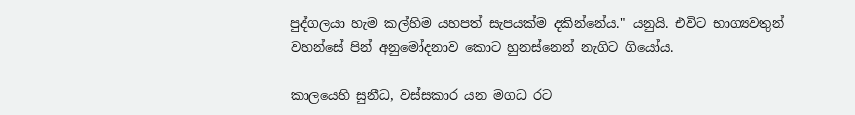පුද්ගලයා හැම කල්හිම යහපත් සැපයක්ම දකින්නේය." යනුයි. එවිට භාග්‍යවතුන් වහන්සේ පින් අනුමෝදනාව කොට හුනස්නෙන් නැගිට ගියෝය.

කාලයෙහි සුනීධ, වස්සකාර යන මගධ රට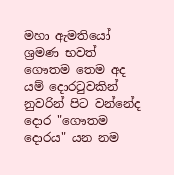මහා ඇමතියෝ ශ්‍රමණ භවත් ගෞතම තෙම අද යම් දොරටුවකින් නුවරින් පිට වන්නේද දොර "ගෞතම දොරය" යන නම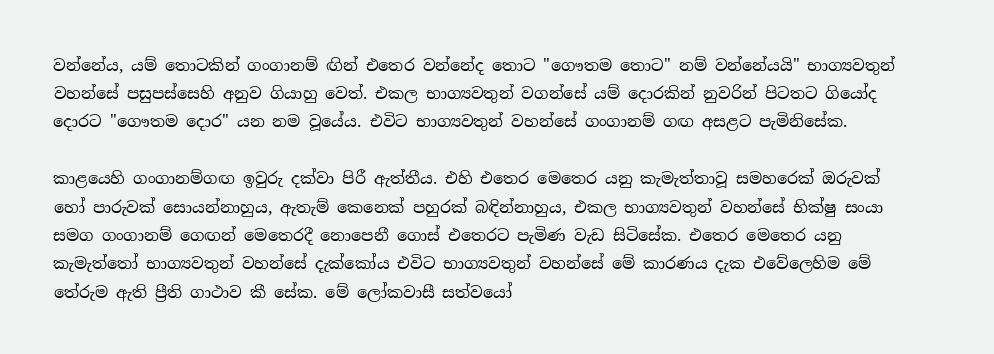වන්නේය, යම් තොටකින් ගංගානම් ඟින් එතෙර වන්නේද තොට "ගෞතම තොට" නම් වන්නේයයි" භාග්‍යවතුන් වහන්සේ පසුපස්සෙහි අනුව ගියාහු වෙත්. එකල භාග්‍යවතුන් වගන්සේ යම් දොරකින් නුවරින් පිටතට ගියෝද දොරට "ගෞතම දොර" යන නම වූයේය. එවිට භාග්‍යවතුන් වහන්සේ ගංගානම් ගඟ අසළට පැමිනිසේක.

කාළයෙහි ගංගානම්ගඟ ඉවුරු දක්වා පිරී ඇත්තීය. එහි එතෙර මෙතෙර යනු කැමැත්තාවූ සමහරෙක් ඔරුවක් හෝ පාරුවක් සොයන්නාහුය, ඇතැම් කෙනෙක් පහුරක් බඳින්නාහුය, එකල භාග්‍යවතුන් වහන්සේ භික්ෂු සංයා සමග ගංගානම් ගෙඟන් මෙතෙරදී නොපෙනී ගොස් එතෙරට පැමිණ වැඩ සිටිසේක. එතෙර මෙතෙර යනු කැමැත්තෝ භාග්‍යවතුන් වහන්සේ දැක්කෝය එවිට භාග්‍යවතුන් වහන්සේ මේ කාරණය දැක එවේලෙහිම මේ තේරුම ඇති ප්‍රීති ගාථාව කී සේක. මේ ලෝකවාසී සත්වයෝ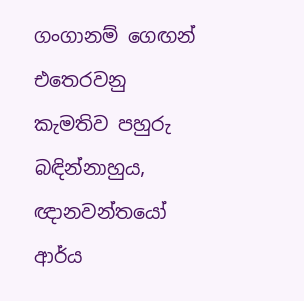ගංගානම් ගෙඟන් එතෙරවනු කැමතිව පහුරු බඳින්නාහුය, ඥානවන්තයෝ ආර්ය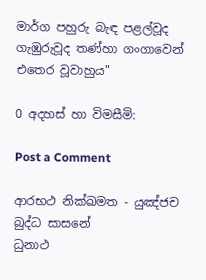මාර්ග පහුරු බැඳ පළල්වූද ගැඹුරුවූද තණ්හා ගංගාවෙන් එතෙර වූවාහුය"

0 අදහස් හා විමසීමි:

Post a Comment

ආරභථ නික්ඛමත - යුඤ්ජච බුද්ධ සාසනේ
ධුනාථ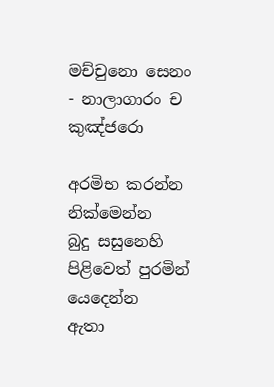මච්චුනො සෙනං - නාලාගාරං ච කුඤ්ජරො

අරමිභ කරන්න
නික්මෙන්න
බුදු සසුනෙහි පිළිවෙත් පුරමින් යෙදෙන්න
ඇතා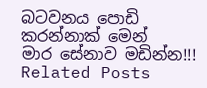බටවන‍ය පොඩි කරන්නාක් මෙන්
මාර සේනාව මඩින්න!!!
Related Posts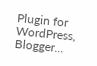Plugin for WordPress, Blogger...